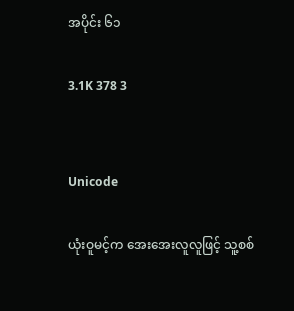အပိုင်း ၆၁

3.1K 378 3


Unicode

ယုံးဝူမင့်က အေးအေးလူလူဖြင့် သူ့စစ်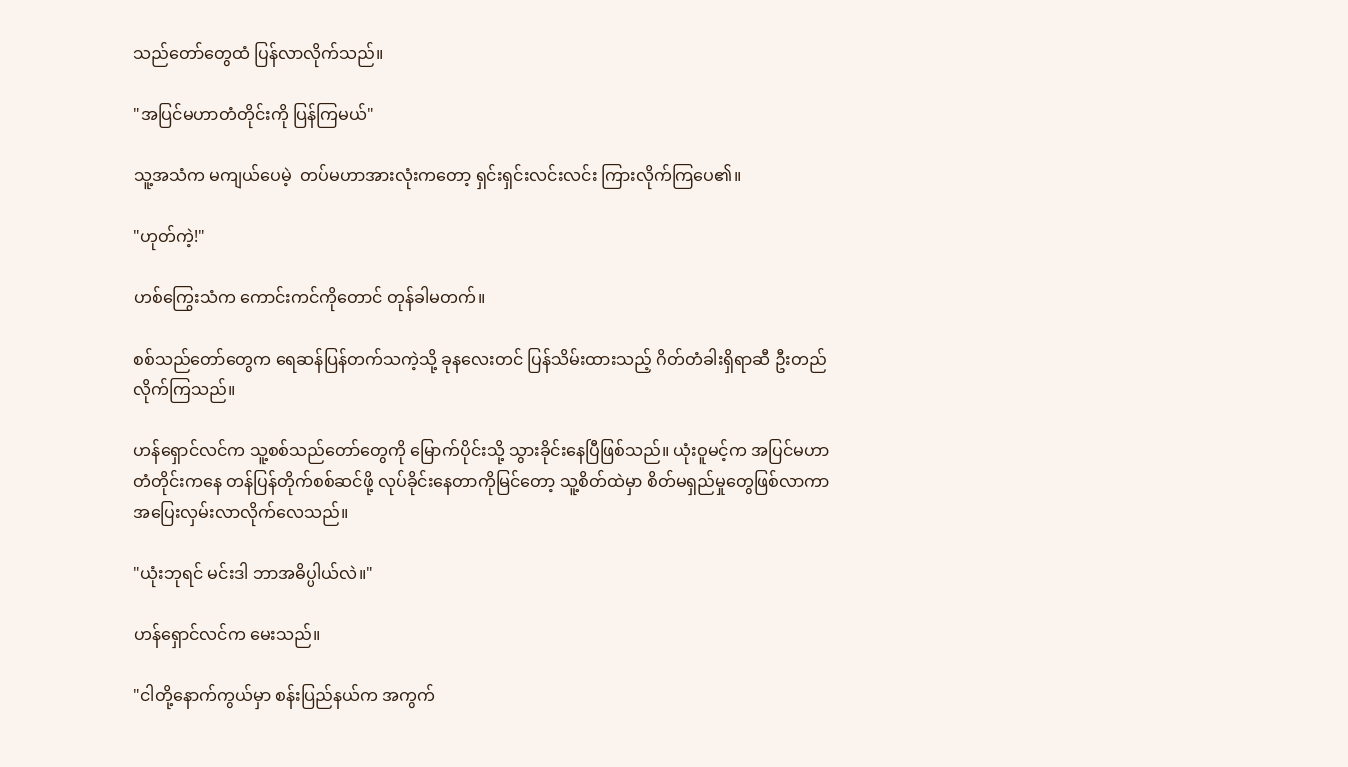သည်တော်တွေထံ ပြန်လာလိုက်သည်။

"အပြင်မဟာတံတိုင်းကို ပြန်ကြမယ်"

သူ့အသံက မကျယ်ပေမဲ့  တပ်မဟာအားလုံးကတော့ ရှင်းရှင်းလင်းလင်း ကြားလိုက်ကြပေ၏။

"ဟုတ်ကဲ့!"

ဟစ်ကြွေးသံက ကောင်းကင်ကိုတောင် တုန်ခါမတက်။

စစ်သည်တော်တွေက ရေဆန်ပြန်တက်သကဲ့သို့ ခုနလေးတင် ပြန်သိမ်းထားသည့် ဂိတ်တံခါးရှိရာဆီ ဦးတည်လိုက်ကြသည်။

ဟန်ရှောင်လင်က သူ့စစ်သည်တော်တွေကို မြောက်ပိုင်းသို့ သွားခိုင်းနေပြီဖြစ်သည်။ ယုံးဝူမင့်က အပြင်မဟာတံတိုင်းကနေ တန်ပြန်တိုက်စစ်ဆင်ဖို့ လုပ်ခိုင်းနေတာကိုမြင်တော့ သူ့စိတ်ထဲမှာ စိတ်မရှည်မှုတွေဖြစ်လာကာ အပြေးလှမ်းလာလိုက်လေသည်။

"ယုံးဘုရင် မင်းဒါ ဘာအဓိပ္ပါယ်လဲ။"

ဟန်ရှောင်လင်က မေးသည်။

"ငါတို့နောက်ကွယ်မှာ စန်းပြည်နယ်က အကွက်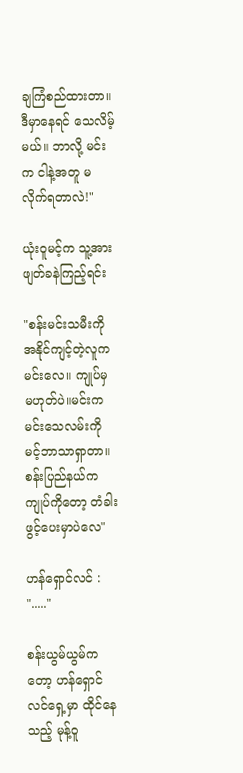ချကြံစည်ထားတာ။ဒီမှာနေရင် သေလိမ့်မယ်။ ဘာလို့ မင်းက ငါနဲ့အတူ မလိုက်ရတာလဲ!"

ယုံးဝူမင့်က သူ့အား ဖျတ်ခနဲကြည့်ရင်း

"စန်းမင်းသမီးကို အနိုင်ကျင့်တဲ့လူက မင်းလေ။ ကျုပ်မှ မဟုတ်ပဲ။မင်းက မင်းသေလမ်းကို မင့်ဘာသာရှာတာ။ စန်းပြည်နယ်က ကျုပ်ကိုတော့ တံခါးဖွင့်ပေးမှာပဲလေ"

ဟန်ရှောင်လင် : "....."

စန်းယွမ်ယွမ်ကတော့ ဟန်ရှောင်လင်ရှေ့မှာ ထိုင်နေသည့် မုန့်ဝူ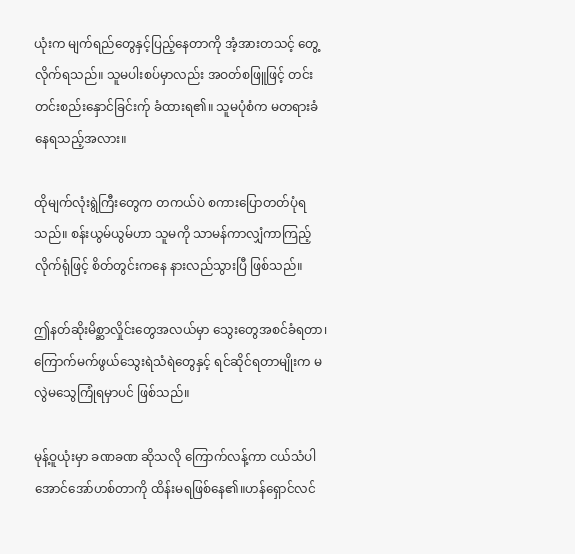ယုံးက မျက်ရည်တွေနှင့်ပြည့်နေတာကို အံ့အားတသင့် တွေ့လိုက်ရသည်။ သူမပါးစပ်မှာလည်း အဝတ်စဖြူဖြင့် တင်းတင်းစည်းနှောင်ခြင်းက်ု ခံထားရ၏။ သူမပုံစံက မတရားခံနေရသည့်အလား။

ထိုမျက်လုံးရွဲကြီးတွေက တကယ်ပဲ စကားပြောတတ်ပုံရသည်။ စန်းယွမ်ယွမ်ဟာ သူမကို သာမန်ကာလျှံကာကြည့်လိုက်ရုံဖြင့် စိတ်တွင်းကနေ နားလည်သွားပြီ ဖြစ်သည်။

ဤနတ်ဆိုးမိစ္ဆာလှိုင်းတွေအလယ်မှာ သွေးတွေအစင်ခံရတာ၊ ကြောက်မက်ဖွယ်သွေးရဲသံရဲတွေနှင့် ရင်ဆိုင်ရတာမျိုးက မလွဲမသွေကြုံရမှာပင် ဖြစ်သည်။

မုန့်ဝူယုံးမှာ ခဏခဏ ဆိုသလို ကြောက်လန့်ကာ ငယ်သံပါအောင်အော်ဟစ်တာကို ထိန်းမရဖြစ်နေ၏။ဟန်ရှောင်လင်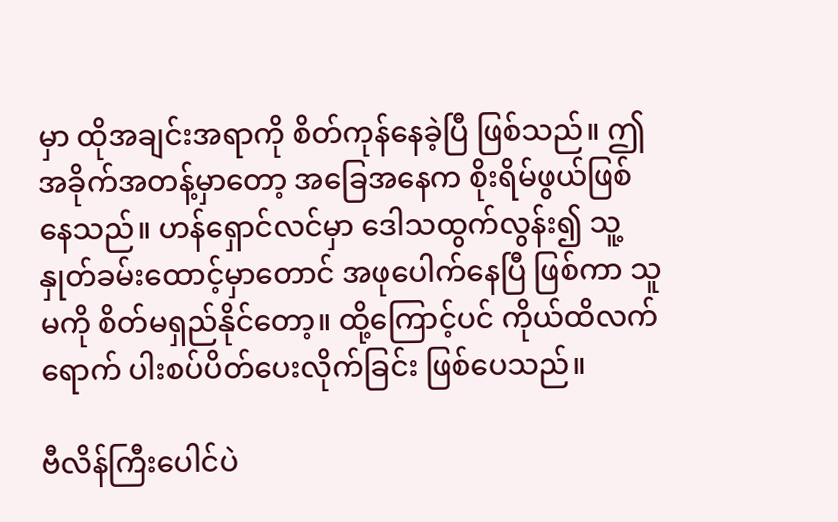မှာ ထိုအချင်းအရာကို စိတ်ကုန်နေခဲ့ပြီ ဖြစ်သည်။ ဤအခိုက်အတန့်မှာတော့ အခြေအနေက စိုးရိမ်ဖွယ်ဖြစ်နေသည်။ ဟန်ရှောင်လင်မှာ ဒေါသထွက်လွန်း၍ သူ့နှုတ်ခမ်းထောင့်မှာတောင် အဖုပေါက်နေပြီ ဖြစ်ကာ သူမကို စိတ်မရှည်နိုင်တော့။ ထို့ကြောင့်ပင် ကိုယ်ထိလက်ရောက် ပါးစပ်ပိတ်ပေးလိုက်ခြင်း ဖြစ်ပေသည်။

ဗီလိန်ကြီးပေါင်ပဲ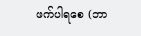ဖက်ပါရစေ (ဘာ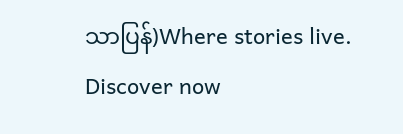သာပြန်)Where stories live. Discover now